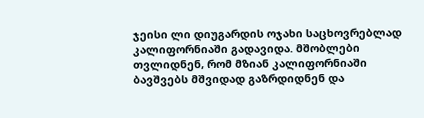ჯეისი ლი დიუგარდის ოჯახი საცხოვრებლად კალიფორნიაში გადავიდა. მშობლები თვლიდნენ, რომ მზიან კალიფორნიაში ბავშვებს მშვიდად გაზრდიდნენ და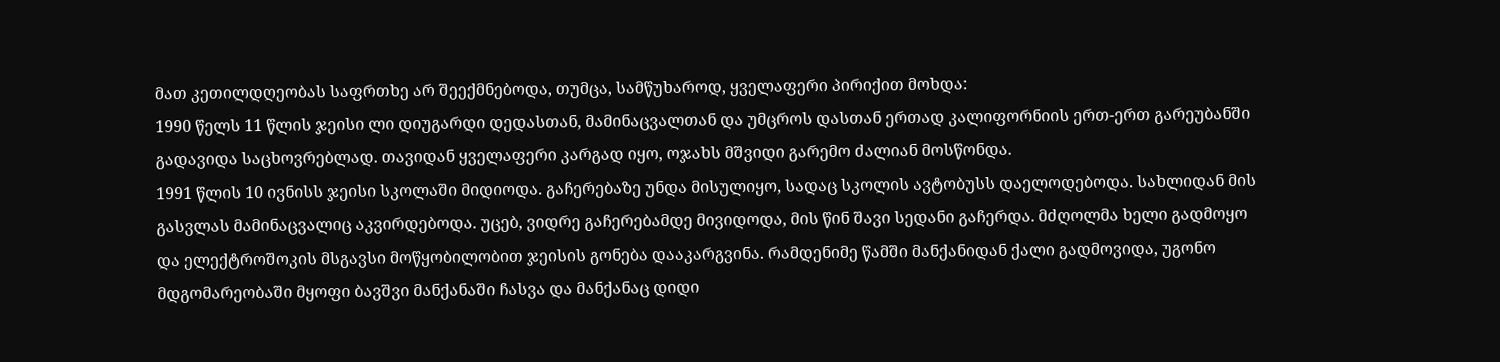მათ კეთილდღეობას საფრთხე არ შეექმნებოდა, თუმცა, სამწუხაროდ, ყველაფერი პირიქით მოხდა:
1990 წელს 11 წლის ჯეისი ლი დიუგარდი დედასთან, მამინაცვალთან და უმცროს დასთან ერთად კალიფორნიის ერთ-ერთ გარეუბანში გადავიდა საცხოვრებლად. თავიდან ყველაფერი კარგად იყო, ოჯახს მშვიდი გარემო ძალიან მოსწონდა.
1991 წლის 10 ივნისს ჯეისი სკოლაში მიდიოდა. გაჩერებაზე უნდა მისულიყო, სადაც სკოლის ავტობუსს დაელოდებოდა. სახლიდან მის გასვლას მამინაცვალიც აკვირდებოდა. უცებ, ვიდრე გაჩერებამდე მივიდოდა, მის წინ შავი სედანი გაჩერდა. მძღოლმა ხელი გადმოყო და ელექტროშოკის მსგავსი მოწყობილობით ჯეისის გონება დააკარგვინა. რამდენიმე წამში მანქანიდან ქალი გადმოვიდა, უგონო მდგომარეობაში მყოფი ბავშვი მანქანაში ჩასვა და მანქანაც დიდი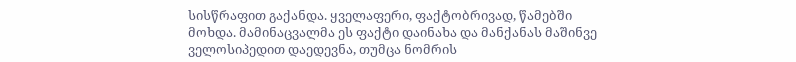სისწრაფით გაქანდა. ყველაფერი, ფაქტობრივად, წამებში მოხდა. მამინაცვალმა ეს ფაქტი დაინახა და მანქანას მაშინვე ველოსიპედით დაედევნა, თუმცა ნომრის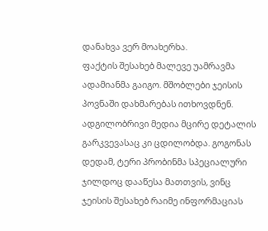დანახვა ვერ მოახერხა.
ფაქტის შესახებ მალევე უამრავმა ადამიანმა გაიგო. მშობლები ჯეისის პოვნაში დახმარებას ითხოვდნენ. ადგილობრივი მედია მცირე დეტალის გარკვევასაც კი ცდილობდა. გოგონას დედამ, ტერი პრობინმა სპეციალური ჯილდოც დააწესა მათთვის, ვინც ჯეისის შესახებ რაიმე ინფორმაციას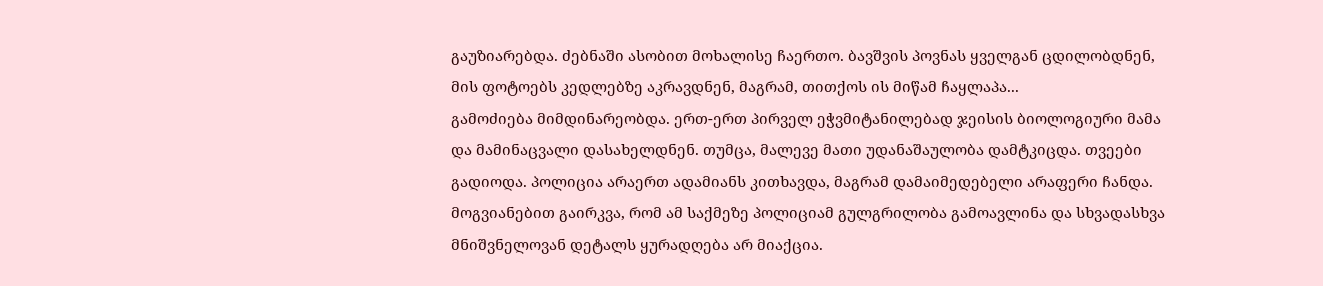გაუზიარებდა. ძებნაში ასობით მოხალისე ჩაერთო. ბავშვის პოვნას ყველგან ცდილობდნენ, მის ფოტოებს კედლებზე აკრავდნენ, მაგრამ, თითქოს ის მიწამ ჩაყლაპა...
გამოძიება მიმდინარეობდა. ერთ-ერთ პირველ ეჭვმიტანილებად ჯეისის ბიოლოგიური მამა და მამინაცვალი დასახელდნენ. თუმცა, მალევე მათი უდანაშაულობა დამტკიცდა. თვეები გადიოდა. პოლიცია არაერთ ადამიანს კითხავდა, მაგრამ დამაიმედებელი არაფერი ჩანდა. მოგვიანებით გაირკვა, რომ ამ საქმეზე პოლიციამ გულგრილობა გამოავლინა და სხვადასხვა მნიშვნელოვან დეტალს ყურადღება არ მიაქცია.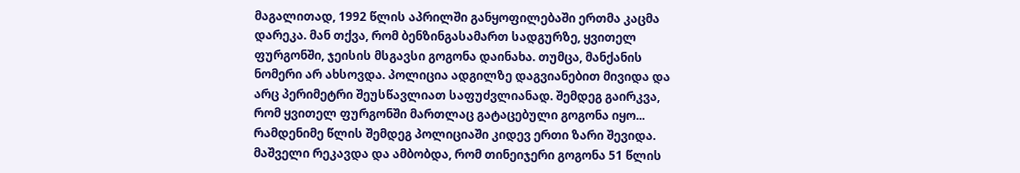მაგალითად, 1992 წლის აპრილში განყოფილებაში ერთმა კაცმა დარეკა. მან თქვა, რომ ბენზინგასამართ სადგურზე, ყვითელ ფურგონში, ჯეისის მსგავსი გოგონა დაინახა. თუმცა, მანქანის ნომერი არ ახსოვდა. პოლიცია ადგილზე დაგვიანებით მივიდა და არც პერიმეტრი შეუსწავლიათ საფუძვლიანად. შემდეგ გაირკვა, რომ ყვითელ ფურგონში მართლაც გატაცებული გოგონა იყო...
რამდენიმე წლის შემდეგ პოლიციაში კიდევ ერთი ზარი შევიდა. მაშველი რეკავდა და ამბობდა, რომ თინეიჯერი გოგონა 51 წლის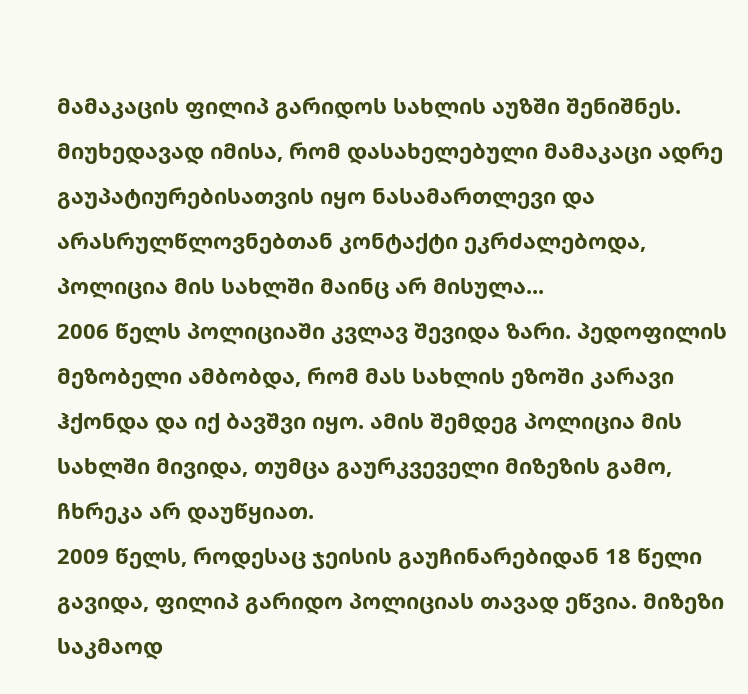მამაკაცის ფილიპ გარიდოს სახლის აუზში შენიშნეს. მიუხედავად იმისა, რომ დასახელებული მამაკაცი ადრე გაუპატიურებისათვის იყო ნასამართლევი და არასრულწლოვნებთან კონტაქტი ეკრძალებოდა, პოლიცია მის სახლში მაინც არ მისულა...
2006 წელს პოლიციაში კვლავ შევიდა ზარი. პედოფილის მეზობელი ამბობდა, რომ მას სახლის ეზოში კარავი ჰქონდა და იქ ბავშვი იყო. ამის შემდეგ პოლიცია მის სახლში მივიდა, თუმცა გაურკვეველი მიზეზის გამო, ჩხრეკა არ დაუწყიათ.
2009 წელს, როდესაც ჯეისის გაუჩინარებიდან 18 წელი გავიდა, ფილიპ გარიდო პოლიციას თავად ეწვია. მიზეზი საკმაოდ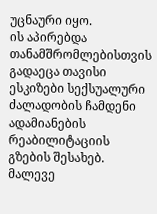უცნაური იყო.
ის აპირებდა თანამშრომლებისთვის გადაეცა თავისი ესკიზები სექსუალური ძალადობის ჩამდენი ადამიანების რეაბილიტაციის გზების შესახებ. მალევე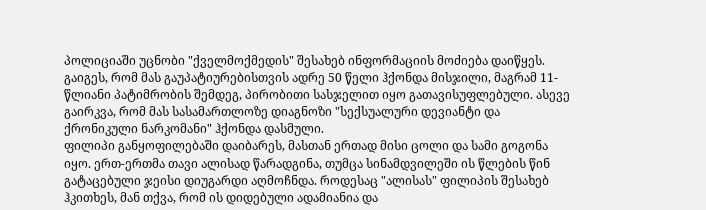პოლიციაში უცნობი "ქველმოქმედის" შესახებ ინფორმაციის მოძიება დაიწყეს.
გაიგეს, რომ მას გაუპატიურებისთვის ადრე 50 წელი ჰქონდა მისჯილი, მაგრამ 11-წლიანი პატიმრობის შემდეგ, პირობითი სასჯელით იყო გათავისუფლებული. ასევე გაირკვა, რომ მას სასამართლოზე დიაგნოზი "სექსუალური დევიანტი და ქრონიკული ნარკომანი" ჰქონდა დასმული.
ფილიპი განყოფილებაში დაიბარეს, მასთან ერთად მისი ცოლი და სამი გოგონა იყო. ერთ-ერთმა თავი ალისად წარადგინა, თუმცა სინამდვილეში ის წლების წინ გატაცებული ჯეისი დიუგარდი აღმოჩნდა. როდესაც "ალისას" ფილიპის შესახებ ჰკითხეს, მან თქვა, რომ ის დიდებული ადამიანია და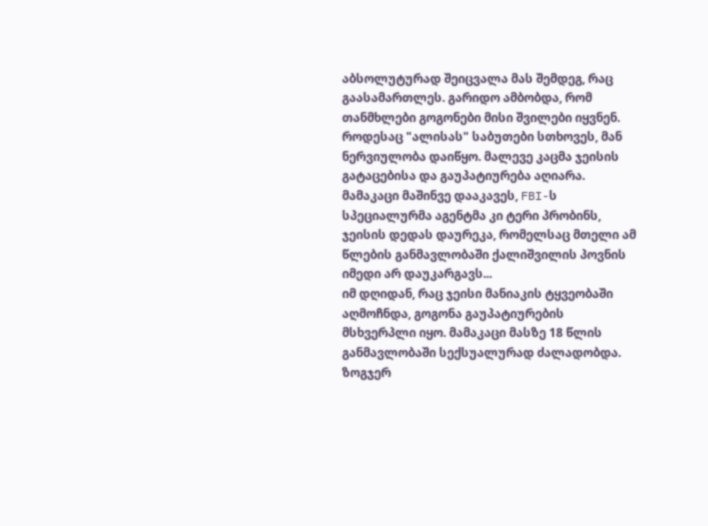აბსოლუტურად შეიცვალა მას შემდეგ, რაც გაასამართლეს. გარიდო ამბობდა, რომ თანმხლები გოგონები მისი შვილები იყვნენ.
როდესაც "ალისას" საბუთები სთხოვეს, მან ნერვიულობა დაიწყო. მალევე კაცმა ჯეისის გატაცებისა და გაუპატიურება აღიარა. მამაკაცი მაშინვე დააკავეს, FBI-ს სპეციალურმა აგენტმა კი ტერი პრობინს, ჯეისის დედას დაურეკა, რომელსაც მთელი ამ წლების განმავლობაში ქალიშვილის პოვნის იმედი არ დაუკარგავს...
იმ დღიდან, რაც ჯეისი მანიაკის ტყვეობაში აღმოჩნდა, გოგონა გაუპატიურების მსხვერპლი იყო. მამაკაცი მასზე 18 წლის განმავლობაში სექსუალურად ძალადობდა. ზოგჯერ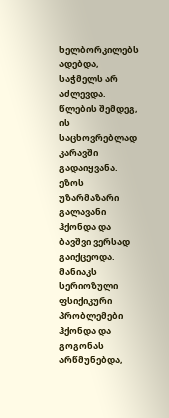ხელბორკილებს ადებდა, საჭმელს არ აძლევდა. წლების შემდეგ, ის საცხოვრებლად კარავში გადაიყვანა. ეზოს უზარმაზარი გალავანი ჰქონდა და ბავშვი ვერსად გაიქცეოდა. მანიაკს სერიოზული ფსიქიკური პრობლემები ჰქონდა და გოგონას არწმუნებდა,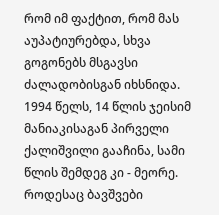რომ იმ ფაქტით, რომ მას აუპატიურებდა, სხვა გოგონებს მსგავსი ძალადობისგან იხსნიდა.
1994 წელს, 14 წლის ჯეისიმ მანიაკისაგან პირველი ქალიშვილი გააჩინა, სამი წლის შემდეგ კი - მეორე. როდესაც ბავშვები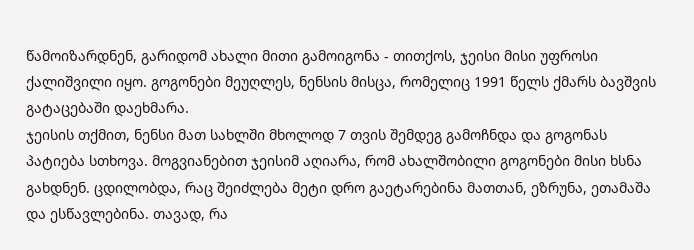წამოიზარდნენ, გარიდომ ახალი მითი გამოიგონა - თითქოს, ჯეისი მისი უფროსი ქალიშვილი იყო. გოგონები მეუღლეს, ნენსის მისცა, რომელიც 1991 წელს ქმარს ბავშვის გატაცებაში დაეხმარა.
ჯეისის თქმით, ნენსი მათ სახლში მხოლოდ 7 თვის შემდეგ გამოჩნდა და გოგონას პატიება სთხოვა. მოგვიანებით ჯეისიმ აღიარა, რომ ახალშობილი გოგონები მისი ხსნა გახდნენ. ცდილობდა, რაც შეიძლება მეტი დრო გაეტარებინა მათთან, ეზრუნა, ეთამაშა და ესწავლებინა. თავად, რა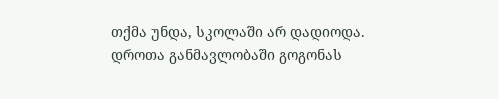თქმა უნდა, სკოლაში არ დადიოდა.
დროთა განმავლობაში გოგონას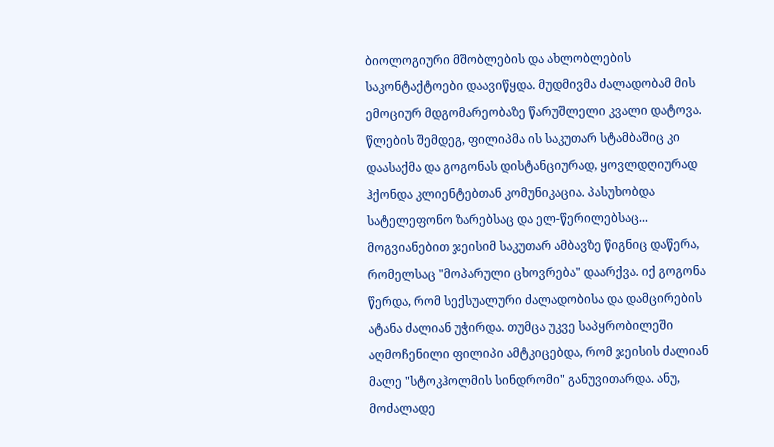ბიოლოგიური მშობლების და ახლობლების საკონტაქტოები დაავიწყდა. მუდმივმა ძალადობამ მის ემოციურ მდგომარეობაზე წარუშლელი კვალი დატოვა. წლების შემდეგ, ფილიპმა ის საკუთარ სტამბაშიც კი დაასაქმა და გოგონას დისტანციურად, ყოვლდღიურად ჰქონდა კლიენტებთან კომუნიკაცია. პასუხობდა სატელეფონო ზარებსაც და ელ-წერილებსაც...
მოგვიანებით ჯეისიმ საკუთარ ამბავზე წიგნიც დაწერა, რომელსაც "მოპარული ცხოვრება" დაარქვა. იქ გოგონა წერდა, რომ სექსუალური ძალადობისა და დამცირების ატანა ძალიან უჭირდა. თუმცა უკვე საპყრობილეში აღმოჩენილი ფილიპი ამტკიცებდა, რომ ჯეისის ძალიან მალე "სტოკჰოლმის სინდრომი" განუვითარდა. ანუ, მოძალადე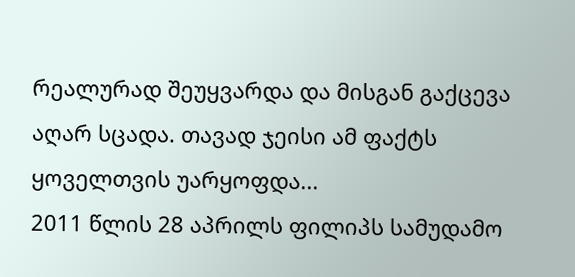რეალურად შეუყვარდა და მისგან გაქცევა აღარ სცადა. თავად ჯეისი ამ ფაქტს ყოველთვის უარყოფდა...
2011 წლის 28 აპრილს ფილიპს სამუდამო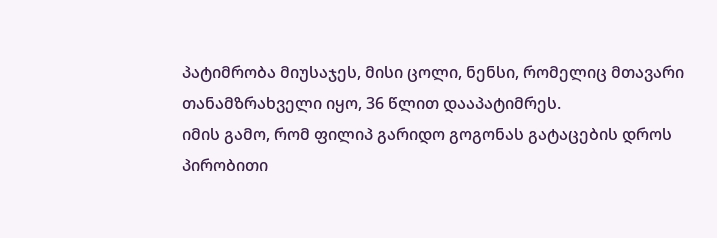პატიმრობა მიუსაჯეს, მისი ცოლი, ნენსი, რომელიც მთავარი თანამზრახველი იყო, 36 წლით დააპატიმრეს.
იმის გამო, რომ ფილიპ გარიდო გოგონას გატაცების დროს პირობითი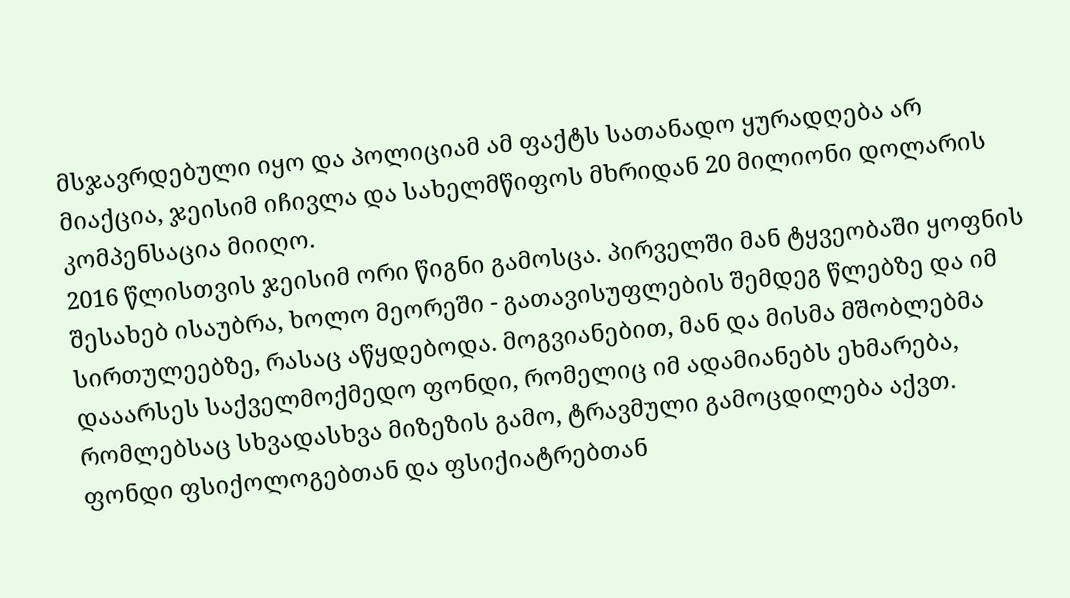მსჯავრდებული იყო და პოლიციამ ამ ფაქტს სათანადო ყურადღება არ მიაქცია, ჯეისიმ იჩივლა და სახელმწიფოს მხრიდან 20 მილიონი დოლარის კომპენსაცია მიიღო.
2016 წლისთვის ჯეისიმ ორი წიგნი გამოსცა. პირველში მან ტყვეობაში ყოფნის შესახებ ისაუბრა, ხოლო მეორეში - გათავისუფლების შემდეგ წლებზე და იმ სირთულეებზე, რასაც აწყდებოდა. მოგვიანებით, მან და მისმა მშობლებმა დააარსეს საქველმოქმედო ფონდი, რომელიც იმ ადამიანებს ეხმარება, რომლებსაც სხვადასხვა მიზეზის გამო, ტრავმული გამოცდილება აქვთ.
ფონდი ფსიქოლოგებთან და ფსიქიატრებთან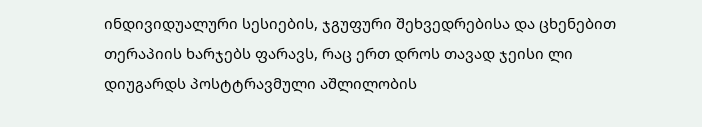ინდივიდუალური სესიების, ჯგუფური შეხვედრებისა და ცხენებით თერაპიის ხარჯებს ფარავს, რაც ერთ დროს თავად ჯეისი ლი დიუგარდს პოსტტრავმული აშლილობის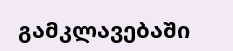გამკლავებაში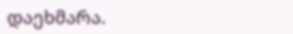დაეხმარა.